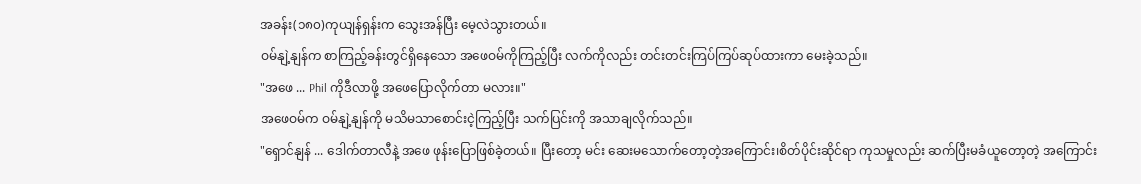အခန်း(၁၈၀)ကုယျန်ရှန်းက သွေးအန်ပြီး မေ့လဲသွားတယ်။
ဝမ်နျဲ့နျန်က စာကြည့်ခန်းတွင်ရှိနေသော အဖေဝမ်ကိုကြည့်ပြီး လက်ကိုလည်း တင်းတင်းကြပ်ကြပ်ဆုပ်ထားကာ မေးခဲ့သည်။
"အဖေ ... Phil ကိုဒီလာဖို့ အဖေပြောလိုက်တာ မလား။"
အဖေဝမ်က ဝမ်နျဲ့နျန်ကို မသိမသာစောင်းငဲ့ကြည့်ပြီး သက်ပြင်းကို အသာချလိုက်သည်။
"ရှောင်နျန် ... ဒေါက်တာလီနဲ့ အဖေ ဖုန်းပြောဖြစ်ခဲ့တယ်။ ပြီးတော့ မင်း ဆေးမသောက်တော့တဲ့အကြောင်း၊စိတ်ပိုင်းဆိုင်ရာ ကုသမှုလည်း ဆက်ပြီးမခံယူတော့တဲ့ အကြောင်း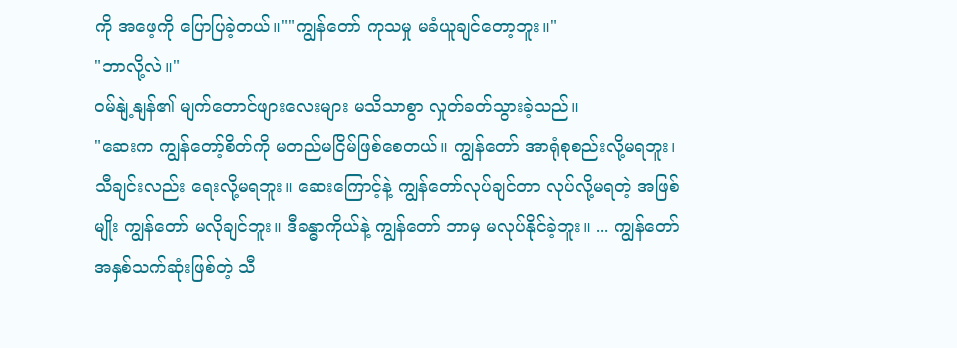ကို အဖေ့ကို ပြောပြခဲ့တယ်။""ကျွန်တော် ကုသမှု မခံယူချင်တော့ဘူး။"
"ဘာလို့လဲ။"
ဝမ်နျဲ့နျန်၏ မျက်တောင်ဖျားလေးများ မသိသာစွာ လှုတ်ခတ်သွားခဲ့သည်။
"ဆေးက ကျွန်တော့်စိတ်ကို မတည်မငြိမ်ဖြစ်စေတယ်။ ကျွန်တော် အာရုံစုစည်းလို့မရဘူး၊ သီချင်းလည်း ရေးလို့မရဘူး။ ဆေးကြောင့်နဲ့ ကျွန်တော်လုပ်ချင်တာ လုပ်လို့မရတဲ့ အဖြစ်မျိုး ကျွန်တော် မလိုချင်ဘူး။ ဒီခန္ဓာကိုယ်နဲ့ ကျွန်တော် ဘာမှ မလုပ်နိုင်ခဲ့ဘူး။ ... ကျွန်တော် အနှစ်သက်ဆုံးဖြစ်တဲ့ သီ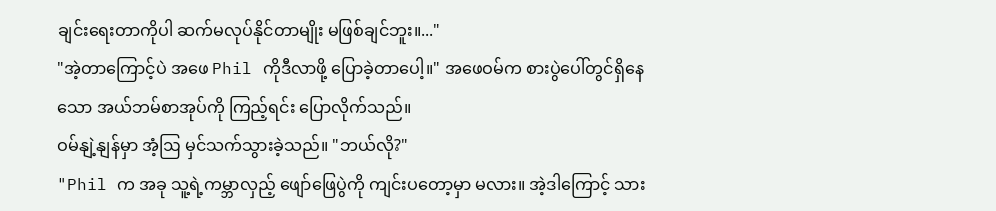ချင်းရေးတာကိုပါ ဆက်မလုပ်နိုင်တာမျိုး မဖြစ်ချင်ဘူး။..."
"အဲ့တာကြောင့်ပဲ အဖေ Phil ကိုဒီလာဖို့ ပြောခဲ့တာပေါ့။" အဖေဝမ်က စားပွဲပေါ်တွင်ရှိနေသော အယ်ဘမ်စာအုပ်ကို ကြည့်ရင်း ပြောလိုက်သည်။
ဝမ်နျဲ့နျန်မှာ အံ့ဩ မှင်သက်သွားခဲ့သည်။ "ဘယ်လို?"
"Phil က အခု သူ့ရဲ့ကမ္ဘာလှည့် ဖျော်ဖြေပွဲကို ကျင်းပတော့မှာ မလား။ အဲ့ဒါကြောင့် သား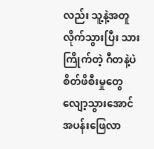လည်း သူ့နဲ့အတူလိုက်သွားပြီး သားကြိုက်တဲ့ ဂီတနဲ့ပဲ စိတ်ဖိစီးမှုတွေလျော့သွားအောင် အပန်းဖြေလာ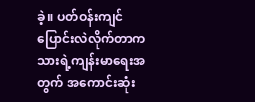ခဲ့။ ပတ်ဝန်းကျင်ပြောင်းလဲလိုက်တာက သားရဲ့ကျန်းမာရေးအတွက် အကောင်းဆုံး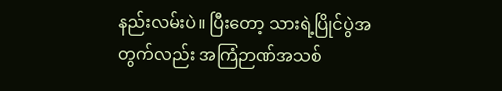နည်းလမ်းပဲ။ ပြီးတော့ သားရဲ့ပြိုင်ပွဲအတွက်လည်း အကြံဉာဏ်အသစ်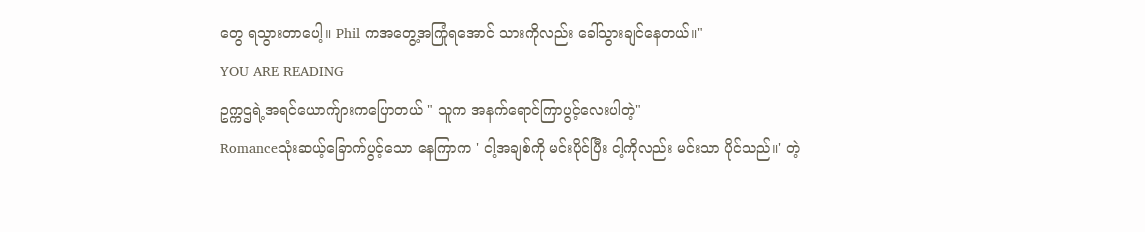တွေ ရသွားတာပေါ့။ Phil ကအတွေ့အကြုံရအောင် သားကိုလည်း ခေါ်သွားချင်နေတယ်။"
YOU ARE READING
ဥက္ကဌရဲ့အရင်ယောက်ျားကပြောတယ် " သူက အနက်ရောင်ကြာပွင့်လေးပါတဲ့"
Romanceသုံးဆယ့်ခြောက်ပွင့်သော နေကြာက ' ငါ့အချစ်ကို မင်းပိုင်ပြီး ငါ့ကိုလည်း မင်းသာ ပိုင်သည်။' တဲ့